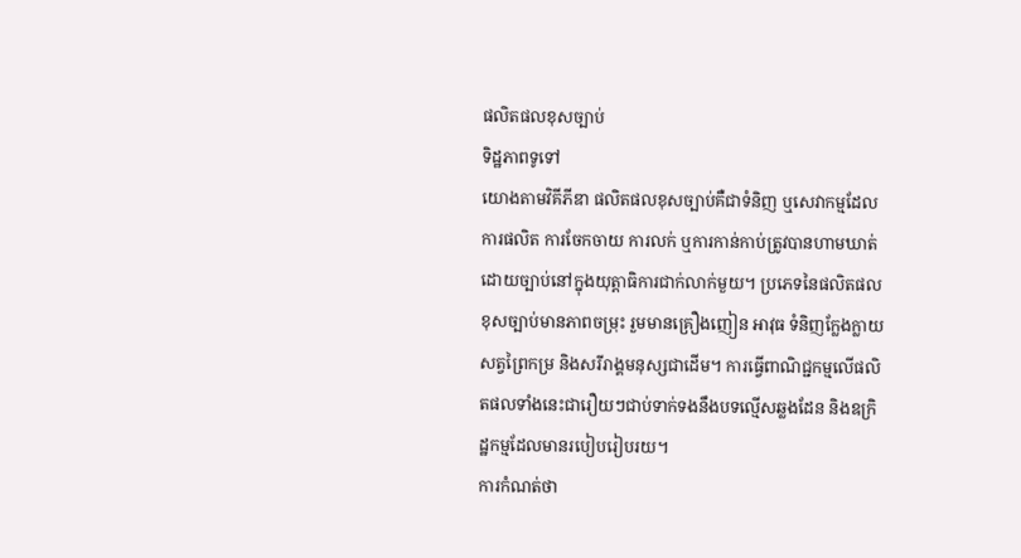ផលិតផលខុសច្បាប់
ទិដ្ឋភាពទូទៅ
យោងតាមវិគីភីឌា ផលិតផលខុសច្បាប់គឺជាទំនិញ ឬសេវាកម្មដែលការផលិត ការចែកចាយ ការលក់ ឬការកាន់កាប់ត្រូវបានហាមឃាត់ដោយច្បាប់នៅក្នុងយុត្តាធិការជាក់លាក់មួយ។ ប្រភេទនៃផលិតផលខុសច្បាប់មានភាពចម្រុះ រួមមានគ្រឿងញៀន អាវុធ ទំនិញក្លែងក្លាយ សត្វព្រៃកម្រ និងសរីរាង្គមនុស្សជាដើម។ ការធ្វើពាណិជ្ជកម្មលើផលិតផលទាំងនេះជារឿយៗជាប់ទាក់ទងនឹងបទល្មើសឆ្លងដែន និងឧក្រិដ្ឋកម្មដែលមានរបៀបរៀបរយ។
ការកំណត់ថា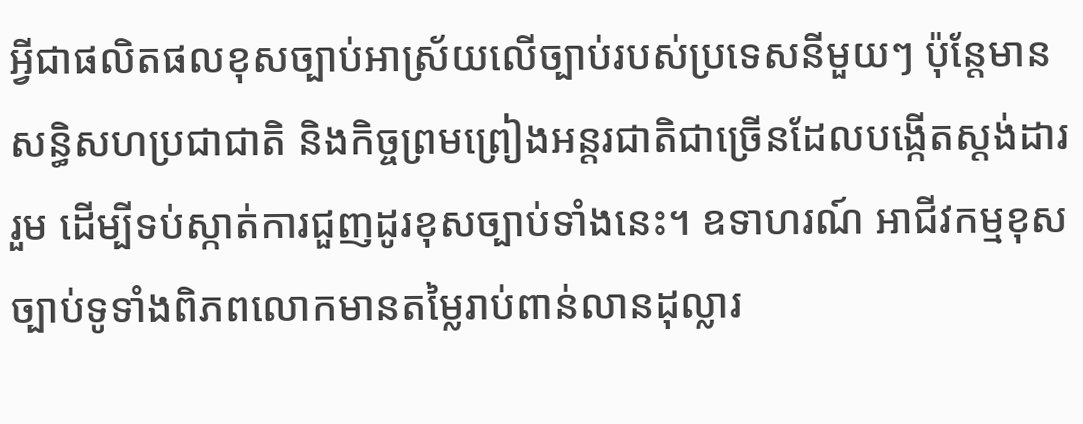អ្វីជាផលិតផលខុសច្បាប់អាស្រ័យលើច្បាប់របស់ប្រទេសនីមួយៗ ប៉ុន្តែមានសន្ធិសហប្រជាជាតិ និងកិច្ចព្រមព្រៀងអន្តរជាតិជាច្រើនដែលបង្កើតស្តង់ដាររួម ដើម្បីទប់ស្កាត់ការជួញដូរខុសច្បាប់ទាំងនេះ។ ឧទាហរណ៍ អាជីវកម្មខុសច្បាប់ទូទាំងពិភពលោកមានតម្លៃរាប់ពាន់លានដុល្លារ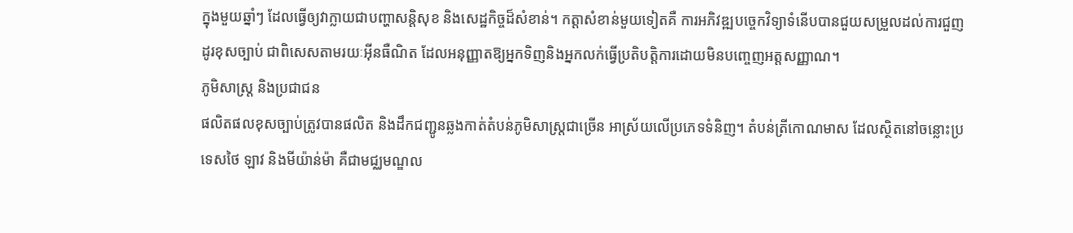ក្នុងមួយឆ្នាំៗ ដែលធ្វើឲ្យវាក្លាយជាបញ្ហាសន្តិសុខ និងសេដ្ឋកិច្ចដ៏សំខាន់។ កត្តាសំខាន់មួយទៀតគឺ ការអភិវឌ្ឍបច្ចេកវិទ្យាទំនើបបានជួយសម្រួលដល់ការជួញដូរខុសច្បាប់ ជាពិសេសតាមរយៈអ៊ីនធឺណិត ដែលអនុញ្ញាតឱ្យអ្នកទិញនិងអ្នកលក់ធ្វើប្រតិបត្តិការដោយមិនបញ្ចេញអត្តសញ្ញាណ។
ភូមិសាស្ត្រ និងប្រជាជន
ផលិតផលខុសច្បាប់ត្រូវបានផលិត និងដឹកជញ្ជូនឆ្លងកាត់តំបន់ភូមិសាស្ត្រជាច្រើន អាស្រ័យលើប្រភេទទំនិញ។ តំបន់ត្រីកោណមាស ដែលស្ថិតនៅចន្លោះប្រទេសថៃ ឡាវ និងមីយ៉ាន់ម៉ា គឺជាមជ្ឈមណ្ឌល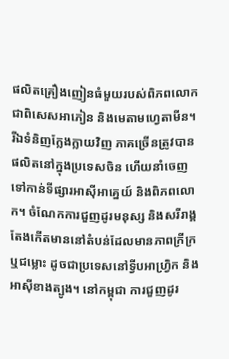ផលិតគ្រឿងញៀនធំមួយរបស់ពិភពលោក ជាពិសេសអាភៀន និងមេតាមហ្វេតាមីន។ រីឯទំនិញក្លែងក្លាយវិញ ភាគច្រើនត្រូវបានផលិតនៅក្នុងប្រទេសចិន ហើយនាំចេញទៅកាន់ទីផ្សារអាស៊ីអាគ្នេយ៍ និងពិភពលោក។ ចំណែកការជួញដូរមនុស្ស និងសរីរាង្គ តែងកើតមាននៅតំបន់ដែលមានភាពក្រីក្រ ឬជម្លោះ ដូចជាប្រទេសនៅទ្វីបអាហ្រ្វិក និងអាស៊ីខាងត្បូង។ នៅកម្ពុជា ការជួញដូរ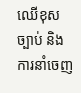ឈើខុសច្បាប់ និងការនាំចេញ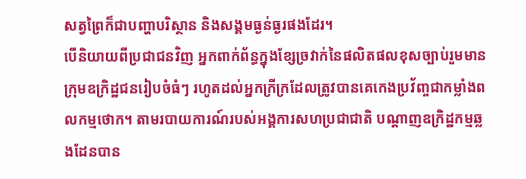សត្វព្រៃក៏ជាបញ្ហាបរិស្ថាន និងសង្គមធ្ងន់ធ្ងរផងដែរ។
បើនិយាយពីប្រជាជនវិញ អ្នកពាក់ព័ន្ធក្នុងខ្សែច្រវាក់នៃផលិតផលខុសច្បាប់រួមមាន ក្រុមឧក្រិដ្ឋជនរៀបចំធំៗ រហូតដល់អ្នកក្រីក្រដែលត្រូវបានគេកេងប្រវ័ញ្ចជាកម្លាំងពលកម្មថោក។ តាមរបាយការណ៍របស់អង្គការសហប្រជាជាតិ បណ្តាញឧក្រិដ្ឋកម្មឆ្លងដែនបាន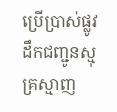ប្រើប្រាស់ផ្លូវដឹកជញ្ជូនស្មុគ្រស្មាញ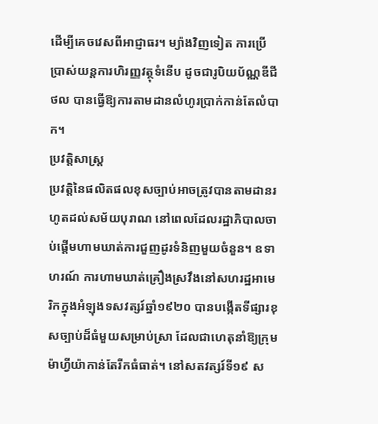ដើម្បីគេចវេសពីអាជ្ញាធរ។ ម្យ៉ាងវិញទៀត ការប្រើប្រាស់យន្តការហិរញ្ញវត្ថុទំនើប ដូចជារូបិយប័ណ្ណឌីជីថល បានធ្វើឱ្យការតាមដានលំហូរប្រាក់កាន់តែលំបាក។
ប្រវត្តិសាស្ត្រ
ប្រវត្តិនៃផលិតផលខុសច្បាប់អាចត្រូវបានតាមដានរហូតដល់សម័យបុរាណ នៅពេលដែលរដ្ឋាភិបាលចាប់ផ្តើមហាមឃាត់ការជួញដូរទំនិញមួយចំនួន។ ឧទាហរណ៍ ការហាមឃាត់គ្រឿងស្រវឹងនៅសហរដ្ឋអាមេរិកក្នុងអំឡុងទសវត្សរ៍ឆ្នាំ១៩២០ បានបង្កើតទីផ្សារខុសច្បាប់ដ៏ធំមួយសម្រាប់ស្រា ដែលជាហេតុនាំឱ្យក្រុមម៉ាហ្វីយ៉ាកាន់តែរីកធំធាត់។ នៅសតវត្សរ៍ទី១៩ ស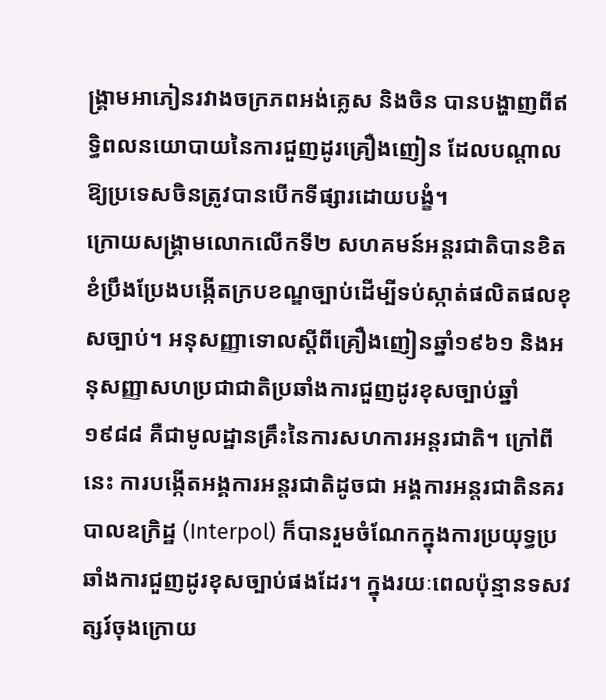ង្គ្រាមអាភៀនរវាងចក្រភពអង់គ្លេស និងចិន បានបង្ហាញពីឥទ្ធិពលនយោបាយនៃការជួញដូរគ្រឿងញៀន ដែលបណ្តាលឱ្យប្រទេសចិនត្រូវបានបើកទីផ្សារដោយបង្ខំ។
ក្រោយសង្គ្រាមលោកលើកទី២ សហគមន៍អន្តរជាតិបានខិតខំប្រឹងប្រែងបង្កើតក្របខណ្ឌច្បាប់ដើម្បីទប់ស្កាត់ផលិតផលខុសច្បាប់។ អនុសញ្ញាទោលស្តីពីគ្រឿងញៀនឆ្នាំ១៩៦១ និងអនុសញ្ញាសហប្រជាជាតិប្រឆាំងការជួញដូរខុសច្បាប់ឆ្នាំ១៩៨៨ គឺជាមូលដ្ឋានគ្រឹះនៃការសហការអន្តរជាតិ។ ក្រៅពីនេះ ការបង្កើតអង្គការអន្តរជាតិដូចជា អង្គការអន្តរជាតិនគរបាលឧក្រិដ្ឋ (Interpol) ក៏បានរួមចំណែកក្នុងការប្រយុទ្ធប្រឆាំងការជួញដូរខុសច្បាប់ផងដែរ។ ក្នុងរយៈពេលប៉ុន្មានទសវត្សរ៍ចុងក្រោយ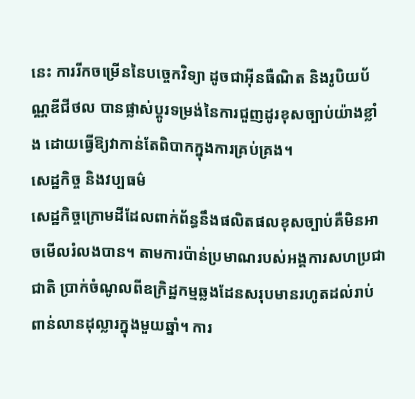នេះ ការរីកចម្រើននៃបច្ចេកវិទ្យា ដូចជាអ៊ីនធឺណិត និងរូបិយប័ណ្ណឌីជីថល បានផ្លាស់ប្តូរទម្រង់នៃការជួញដូរខុសច្បាប់យ៉ាងខ្លាំង ដោយធ្វើឱ្យវាកាន់តែពិបាកក្នុងការគ្រប់គ្រង។
សេដ្ឋកិច្ច និងវប្បធម៌
សេដ្ឋកិច្ចក្រោមដីដែលពាក់ព័ន្ធនឹងផលិតផលខុសច្បាប់គឺមិនអាចមើលរំលងបាន។ តាមការប៉ាន់ប្រមាណរបស់អង្គការសហប្រជាជាតិ ប្រាក់ចំណូលពីឧក្រិដ្ឋកម្មឆ្លងដែនសរុបមានរហូតដល់រាប់ពាន់លានដុល្លារក្នុងមួយឆ្នាំ។ ការ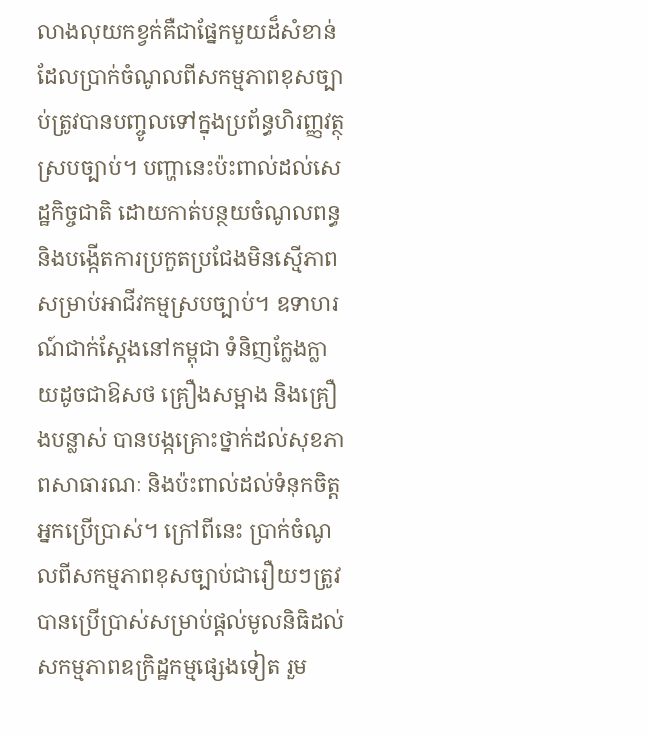លាងលុយកខ្វក់គឺជាផ្នែកមួយដ៏សំខាន់ ដែលប្រាក់ចំណូលពីសកម្មភាពខុសច្បាប់ត្រូវបានបញ្ចូលទៅក្នុងប្រព័ន្ធហិរញ្ញវត្ថុស្របច្បាប់។ បញ្ហានេះប៉ះពាល់ដល់សេដ្ឋកិច្ចជាតិ ដោយកាត់បន្ថយចំណូលពន្ធ និងបង្កើតការប្រកួតប្រជែងមិនស្មើភាពសម្រាប់អាជីវកម្មស្របច្បាប់។ ឧទាហរណ៍ជាក់ស្ដែងនៅកម្ពុជា ទំនិញក្លែងក្លាយដូចជាឱសថ គ្រឿងសម្អាង និងគ្រឿងបន្លាស់ បានបង្កគ្រោះថ្នាក់ដល់សុខភាពសាធារណៈ និងប៉ះពាល់ដល់ទំនុកចិត្តអ្នកប្រើប្រាស់។ ក្រៅពីនេះ ប្រាក់ចំណូលពីសកម្មភាពខុសច្បាប់ជារឿយៗត្រូវបានប្រើប្រាស់សម្រាប់ផ្តល់មូលនិធិដល់សកម្មភាពឧក្រិដ្ឋកម្មផ្សេងទៀត រួម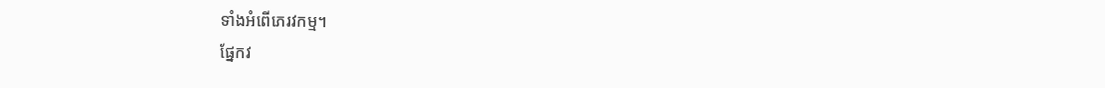ទាំងអំពើភេរវកម្ម។
ផ្នែកវ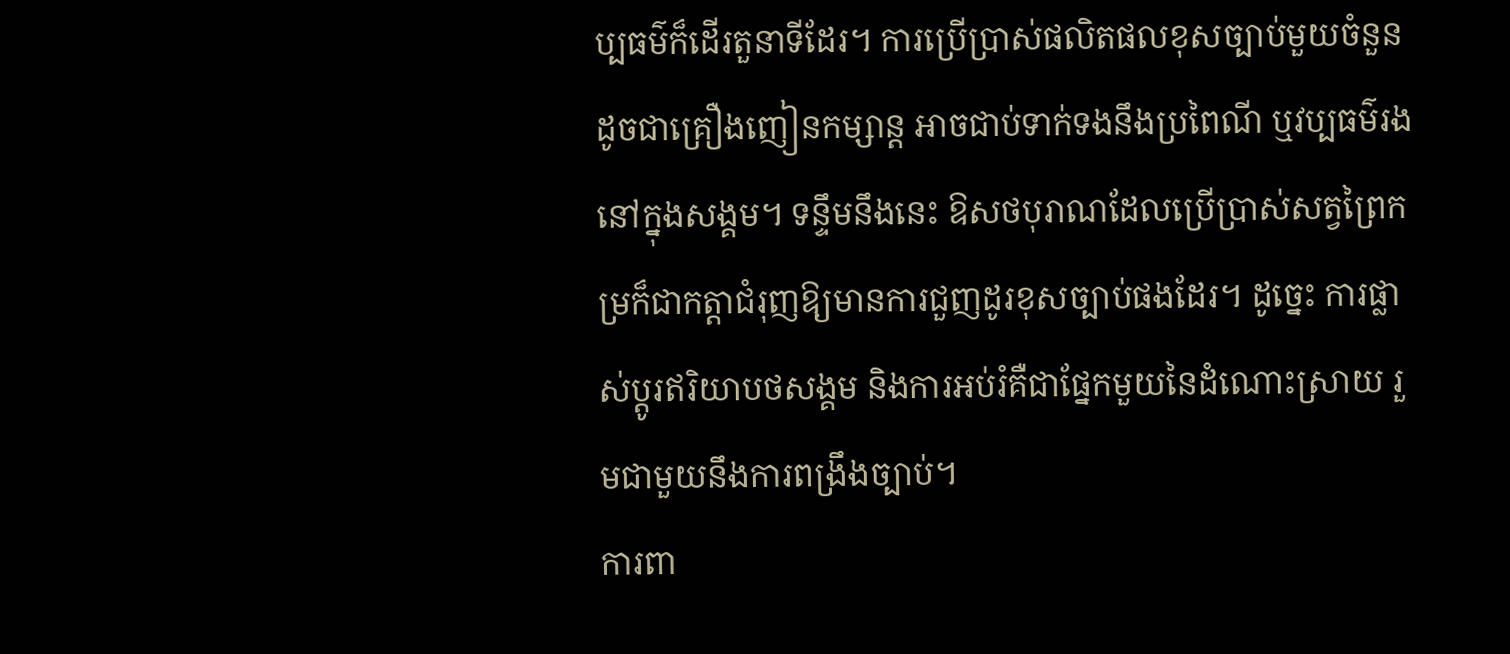ប្បធម៌ក៏ដើរតួនាទីដែរ។ ការប្រើប្រាស់ផលិតផលខុសច្បាប់មួយចំនួន ដូចជាគ្រឿងញៀនកម្សាន្ត អាចជាប់ទាក់ទងនឹងប្រពៃណី ឬវប្បធម៌រងនៅក្នុងសង្គម។ ទន្ទឹមនឹងនេះ ឱសថបុរាណដែលប្រើប្រាស់សត្វព្រៃកម្រក៏ជាកត្តាជំរុញឱ្យមានការជួញដូរខុសច្បាប់ផងដែរ។ ដូច្នេះ ការផ្លាស់ប្តូរឥរិយាបថសង្គម និងការអប់រំគឺជាផ្នែកមួយនៃដំណោះស្រាយ រួមជាមួយនឹងការពង្រឹងច្បាប់។
ការពា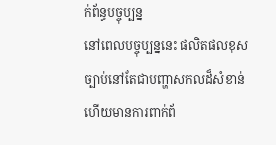ក់ព័ន្ធបច្ចុប្បន្ន
នៅពេលបច្ចុប្បន្ននេះ ផលិតផលខុសច្បាប់នៅតែជាបញ្ហាសកលដ៏សំខាន់ ហើយមានការពាក់ព័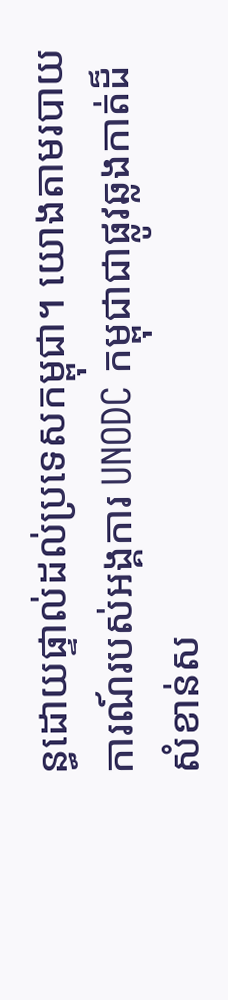ន្ធដោយផ្ទាល់ដល់ប្រទេសកម្ពុជា។ យោងតាមរបាយការណ៍របស់អង្គការ UNODC កម្ពុជាជាផ្លូវឆ្លងកាត់ដ៏សំខាន់ស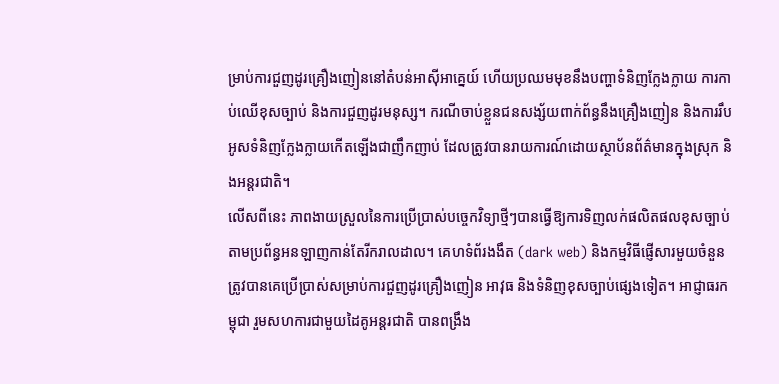ម្រាប់ការជួញដូរគ្រឿងញៀននៅតំបន់អាស៊ីអាគ្នេយ៍ ហើយប្រឈមមុខនឹងបញ្ហាទំនិញក្លែងក្លាយ ការកាប់ឈើខុសច្បាប់ និងការជួញដូរមនុស្ស។ ករណីចាប់ខ្លួនជនសង្ស័យពាក់ព័ន្ធនឹងគ្រឿងញៀន និងការរឹបអូសទំនិញក្លែងក្លាយកើតឡើងជាញឹកញាប់ ដែលត្រូវបានរាយការណ៍ដោយស្ថាប័នព័ត៌មានក្នុងស្រុក និងអន្តរជាតិ។
លើសពីនេះ ភាពងាយស្រួលនៃការប្រើប្រាស់បច្ចេកវិទ្យាថ្មីៗបានធ្វើឱ្យការទិញលក់ផលិតផលខុសច្បាប់តាមប្រព័ន្ធអនឡាញកាន់តែរីករាលដាល។ គេហទំព័រងងឹត (dark web) និងកម្មវិធីផ្ញើសារមួយចំនួនត្រូវបានគេប្រើប្រាស់សម្រាប់ការជួញដូរគ្រឿងញៀន អាវុធ និងទំនិញខុសច្បាប់ផ្សេងទៀត។ អាជ្ញាធរកម្ពុជា រួមសហការជាមួយដៃគូអន្តរជាតិ បានពង្រឹង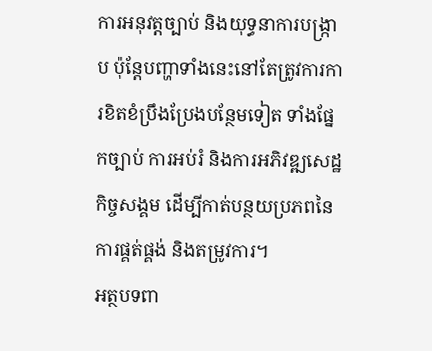ការអនុវត្តច្បាប់ និងយុទ្ធនាការបង្ក្រាប ប៉ុន្តែបញ្ហាទាំងនេះនៅតែត្រូវការការខិតខំប្រឹងប្រែងបន្ថែមទៀត ទាំងផ្នែកច្បាប់ ការអប់រំ និងការអភិវឌ្ឍសេដ្ឋកិច្ចសង្គម ដើម្បីកាត់បន្ថយប្រភពនៃការផ្គត់ផ្គង់ និងតម្រូវការ។
អត្ថបទពា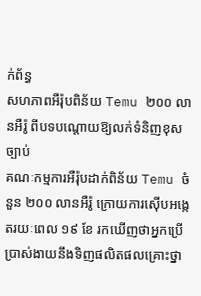ក់ព័ន្ធ
សហភាពអឺរ៉ុបពិន័យ Temu ២០០ លានអឺរ៉ូ ពីបទបណ្តោយឱ្យលក់ទំនិញខុសច្បាប់
គណៈកម្មការអឺរ៉ុបដាក់ពិន័យ Temu ចំនួន ២០០ លានអឺរ៉ូ ក្រោយការស៊ើបអង្កេតរយៈពេល ១៩ ខែ រកឃើញថាអ្នកប្រើប្រាស់ងាយនឹងទិញផលិតផលគ្រោះថ្នា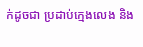ក់ដូចជា ប្រដាប់ក្មេងលេង និង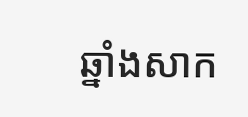ឆ្នាំងសាក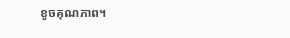ខូចគុណភាព។